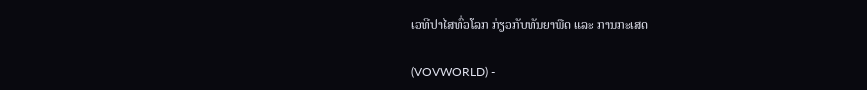ເວທີປາໄສທົ່ວໂລກ ກ່ຽວກັບທັນຍາພືດ ແລະ ການກະເສດ

(VOVWORLD) -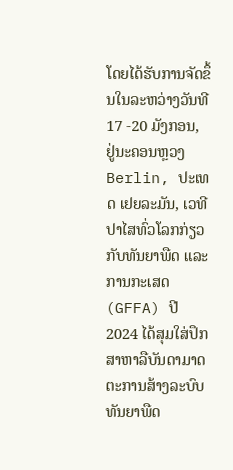ໂດຍໄດ້ຮັບການຈັດຂຶ້ນໃນລະຫວ່າງວັນທີ 17 -20 ມັງກອນ, ຢູ່ນະຄອນຫຼວງ Berlin, ປະເທດ ເຢຍລະມັນ, ເວທີປາໄສທົ່ວໂລກກ່ຽວກັບທັນຍາພືດ ແລະ ການກະເສດ (GFFA) ປີ 2024 ໄດ້ສຸມໃສ່ປຶກສາຫາລືບັນດາມາດຕະການສ້າງລະບົບທັນຍາພືດ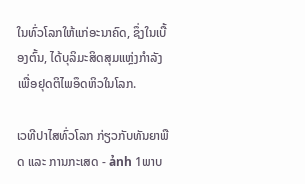ໃນທົ່ວໂລກໃຫ້ແກ່ອະນາຄົດ, ຊຶ່ງໃນເບື້ອງຕົ້ນ, ໄດ້ບຸລິມະສິດສຸມແຫຼ່ງກຳລັງເພື່ອຢຸດຕິໄພອຶດຫິວໃນໂລກ.

ເວທີປາໄສທົ່ວໂລກ ກ່ຽວກັບທັນຍາພືດ ແລະ ການກະເສດ - ảnh 1ພາບ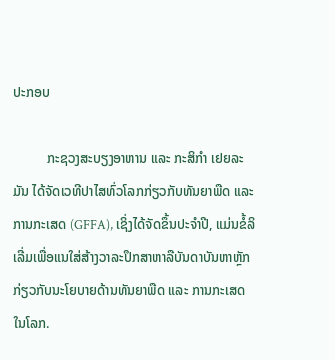ປະກອບ

          ກະຊວງສະບຽງອາຫານ ແລະ ກະສິກຳ ເຢຍລະມັນ ໄດ້ຈັດເວທີປາໄສທົ່ວໂລກກ່ຽວກັບທັນຍາພືດ ແລະ ການກະເສດ (GFFA), ເຊິ່ງໄດ້ຈັດຂຶ້ນປະຈຳປີ, ແມ່ນຂໍ້ລິເລີ່ມເພື່ອແນໃສ່ສ້າງວາລະປຶກສາຫາລືບັນດາບັນຫາຫຼັກ ກ່ຽວກັບນະໂຍບາຍດ້ານທັນຍາພືດ ແລະ ການກະເສດໃນໂລກ.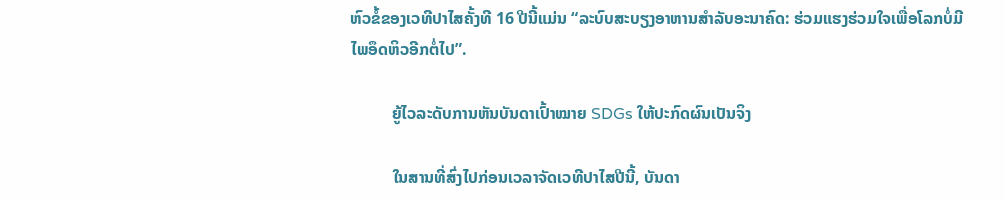ຫົວຂໍ້ຂອງເວທີປາໄສຄັ້ງທີ 16 ປີນີ້ແມ່ນ “ລະບົບສະບຽງອາຫານສຳລັບອະນາຄົດ: ຮ່ວມແຮງຮ່ວມໃຈເພື່ອໂລກບໍ່ມີໄພອຶດຫິວອີກຕໍ່ໄປ”.

          ຍູ້ໄວລະດັບການຫັນບັນດາເປົ້າໝາຍ SDGs ໃຫ້ປະກົດຜົນເປັນຈິງ

          ໃນສານທີ່ສົ່ງໄປກ່ອນເວລາຈັດເວທີປາໄສປີນີ້, ບັນດາ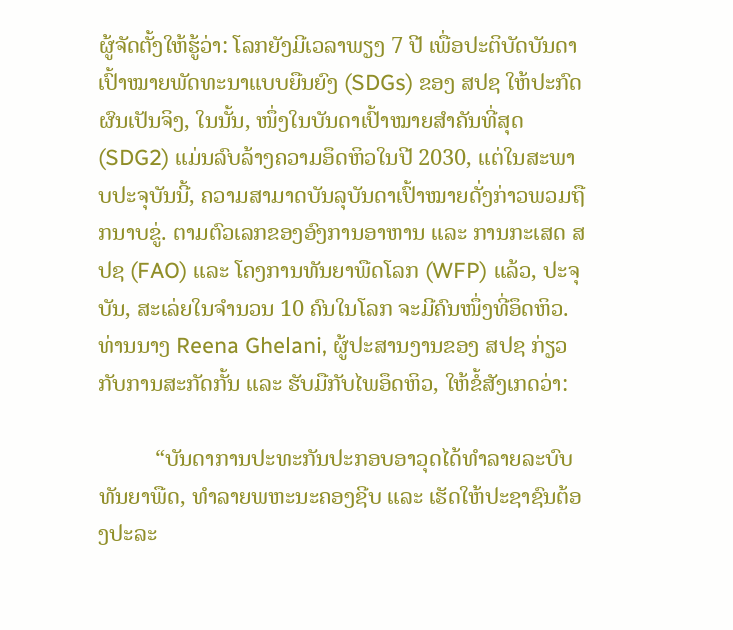ຜູ້ຈັດຕັ້ງໃຫ້ຮູ້ວ່າ: ໂລກຍັງມີເວລາພຽງ 7 ປີ ເພື່ອປະຕິບັດບັນດາເປົ້າໝາຍພັດທະນາແບບຍືນຍົງ (SDGs) ຂອງ ສປຊ ໃຫ້ປະກົດຜົນເປັນຈິງ, ໃນນັ້ນ, ໜຶ່ງໃນບັນດາເປົ້າໝາຍສຳຄັນທີ່ສຸດ (SDG2) ແມ່ນລົບລ້າງຄວາມອຶດຫິວໃນປີ 2030, ແຕ່ໃນສະພາບປະຈຸບັນນີ້, ຄວາມສາມາດບັນລຸບັນດາເປົ້າໝາຍດັ່ງກ່າວພວມຖືກນາບຂູ່. ຕາມຕົວເລກຂອງອົງການອາຫານ ແລະ ການກະເສດ ສປຊ (FAO) ແລະ ໂຄງການທັນຍາພືດໂລກ (WFP) ແລ້ວ, ປະຈຸບັນ, ສະເລ່ຍໃນຈຳນວນ 10 ຄົນໃນໂລກ ຈະມີຄົນໜຶ່ງທີ່ອຶດຫິວ. ທ່ານນາງ Reena Ghelani, ຜູ້ປະສານງານຂອງ ສປຊ ກ່ຽວກັບການສະກັດກັ້ນ ແລະ ຮັບມືກັບໄພອຶດຫິວ, ໃຫ້ຂໍ້ສັງເກດວ່າ:

          “ບັນດາການປະທະກັນປະກອບອາວຸດໄດ້ທຳລາຍລະບົບທັນຍາພືດ, ທຳລາຍພຫະນະຄອງຊີບ ແລະ ເຮັດໃຫ້ປະຊາຊົນຕ້ອງປະລະ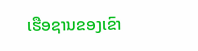ເຮືອຊານຂອງເຂົາ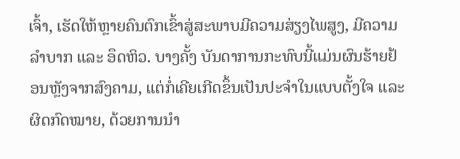ເຈົ້າ, ເຮັດໃຫ້ຫຼາຍຄົນຕົກເຂົ້າສູ່ສະພາບມີຄວາມສ່ຽງໄພສູງ, ມີຄວາມລຳບາກ ແລະ ອຶດຫິວ. ບາງຄັ້ງ ບັນດາການກະທົບນີ້ແມ່ນຜົນຮ້າຍຢ້ອນຫຼັງຈາກສົງຄາມ, ແຕ່ກໍ່ເຄີຍເກີດຂຶ້ນເປັນປະຈຳໃນແບບຕັ້ງໃຈ ແລະ ຜິດກົດໝາຍ, ດ້ວຍການນຳ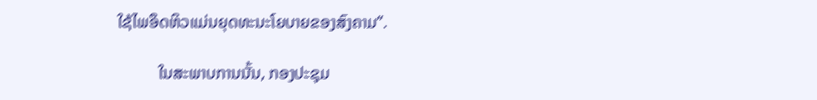ໃຊ້ໄພອຶດຫິວແມ່ນຍຸດທະນະໂຍບາຍຂອງສົງຄາມ”.

          ໃນສະພາບການນັ້ນ, ກອງປະຊຸມ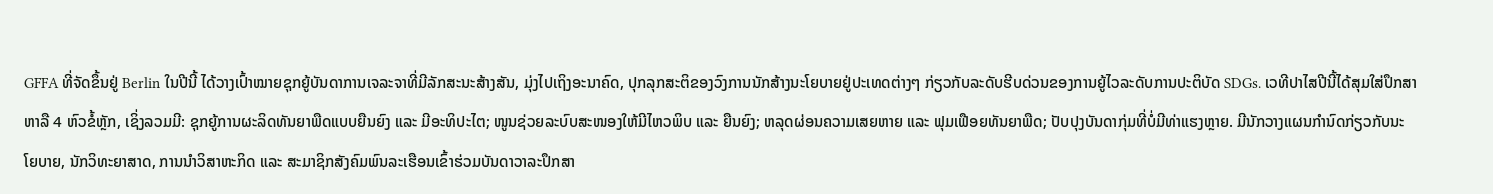GFFA ທີ່ຈັດຂຶ້ນຢູ່ Berlin ໃນປີນີ້ ໄດ້ວາງເປົ້າໝາຍຊຸກຍູ້ບັນດາການເຈລະຈາທີ່ມີລັກສະນະສ້າງສັນ, ມຸ່ງໄປເຖິງອະນາຄົດ, ປຸກລຸກສະຕິຂອງວົງການນັກສ້າງນະໂຍບາຍຢູ່ປະເທດຕ່າງໆ ກ່ຽວກັບລະດັບຮີບດ່ວນຂອງການຍູ້ໄວລະດັບການປະຕິບັດ SDGs. ເວທີປາໄສປີນີ້ໄດ້ສຸມໃສ່ປຶກສາຫາລື 4 ຫົວຂໍ້ຫຼັກ, ເຊິ່ງລວມມີ: ຊຸກຍູ້ການຜະລິດທັນຍາພືດແບບຍືນຍົງ ແລະ ມີອະທິປະໄຕ; ໜູນຊ່ວຍລະບົບສະໜອງໃຫ້ມີໄຫວພິບ ແລະ ຍືນຍົງ; ຫລຸດຜ່ອນຄວາມເສຍຫາຍ ແລະ ຟຸມເຟືອຍທັນຍາພືດ; ປັບປຸງບັນດາກຸ່ມທີ່ບໍ່ມີທ່າແຮງຫຼາຍ. ມີນັກວາງແຜນກຳນົດກ່ຽວກັບນະໂຍບາຍ, ນັກວິທະຍາສາດ, ການນຳວິສາຫະກິດ ແລະ ສະມາຊິກສັງຄົມພົນລະເຮືອນເຂົ້າຮ່ວມບັນດາວາລະປຶກສາ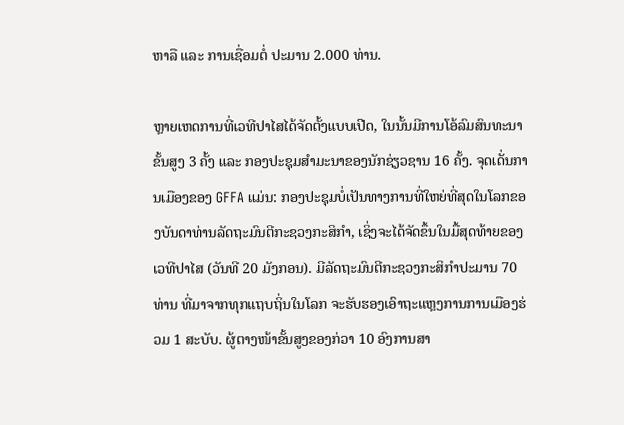ຫາລື ແລະ ການເຊື່ອມຕໍ່ ປະມານ 2.000 ທ່ານ.

ຫຼາຍເຫດການທີ່ເວທີປາໄສໄດ້ຈັດຕັ້ງແບບເປີດ, ໃນນັ້ນມີການໂອ້ລົມສົນທະນາຂັ້ນສູງ 3 ຄັ້ງ ແລະ ກອງປະຊຸມສຳມະນາຂອງນັກຊ່ຽວຊານ 16 ຄັ້ງ. ຈຸດເດັ່ນການເມືອງຂອງ GFFA ແມ່ນ: ກອງປະຊຸມບໍ່ເປັນທາງການທີ່ໃຫຍ່ທີ່ສຸດໃນໂລກຂອງບັນດາທ່ານລັດຖະມົນຕີກະຊວງກະສິກຳ, ເຊິ່ງຈະໄດ້ຈັດຂຶ້ນໃນມື້ສຸດທ້າຍຂອງເວທີປາໄສ (ວັນທີ 20 ມັງກອນ). ມີລັດຖະມົນຕີກະຊວງກະສິກຳປະມານ 70 ທ່ານ ທີ່ມາຈາກທຸກແຖບຖິ່ນໃນໂລກ ຈະຮັບຮອງເອົາຖະແຫຼງການການເມືອງຮ່ວມ 1 ສະບັບ. ຜູ້ຕາງໜ້າຂັ້ນສູງຂອງກ່ວາ 10 ອົງການສາ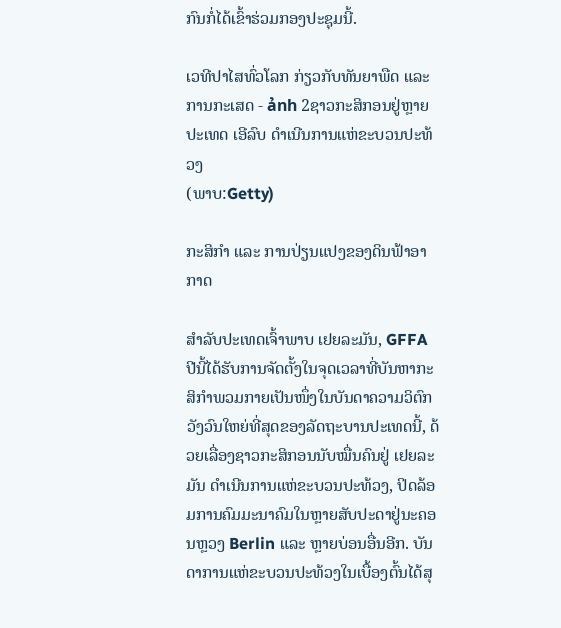ກົນກໍ່ໄດ້ເຂົ້າຮ່ວມກອງປະຊຸມນີ້.

ເວທີປາໄສທົ່ວໂລກ ກ່ຽວກັບທັນຍາພືດ ແລະ ການກະເສດ - ảnh 2ຊາວກະສິກອນຢູ່ຫຼາຍປະເທດ ເອີລົບ ດຳເນີນການແຫ່ຂະບວນປະທ້ວງ
(ພາບ:Getty)

ກະສິກຳ ແລະ ການປ່ຽນແປງຂອງດິນຟ້າອາກາດ

ສຳລັບປະເທດເຈົ້າພາບ ເຢຍລະມັນ, GFFA ປີນີ້ໄດ້ຮັບການຈັດຕັ້ງໃນຈຸດເວລາທີ່ບັນຫາກະສິກຳພວມກາຍເປັນໜຶ່ງໃນບັນດາຄວາມວິຕົກວັງວົນໃຫຍ່ທີ່ສຸດຂອງລັດຖະບານປະເທດນີ້, ດ້ວຍເລື່ອງຊາວກະສິກອນນັບໝື່ນຄົນຢູ່ ເຢຍລະມັນ ດຳເນີນການແຫ່ຂະບວນປະທ້ວງ, ປິດລ້ອມການຄົມມະນາຄົມໃນຫຼາຍສັບປະດາຢູ່ນະຄອນຫຼວງ Berlin ແລະ ຫຼາຍບ່ອນອື່ນອີກ. ບັນດາການແຫ່ຂະບວນປະທ້ວງໃນເບື້ອງຕົ້ນໄດ້ສຸ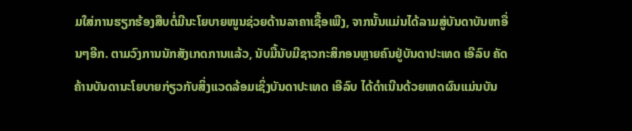ມໃສ່ການຮຽກຮ້ອງສືບຕໍ່ມີນະໂຍບາຍໜູນຊ່ວຍດ້ານລາຄາເຊື້ອເພີງ, ຈາກນັ້ນແມ່ນໄດ້ລາມສູ່ບັນດາບັນຫາອື່ນໆອີກ. ຕາມວົງການນັກສັງເກດການແລ້ວ, ນັບມື້ນັບມີຊາວກະສິກອນຫຼາຍຄົນຢູ່ບັນດາປະເທດ ເອີລົບ ຄັດຄ້ານບັນດານະໂຍບາຍກ່ຽວກັບສິ່ງແວດລ້ອມເຊິ່ງບັນດາປະເທດ ເອີລົບ ໄດ້ດຳເນີນດ້ວຍເຫດຜົນແມ່ນບັນ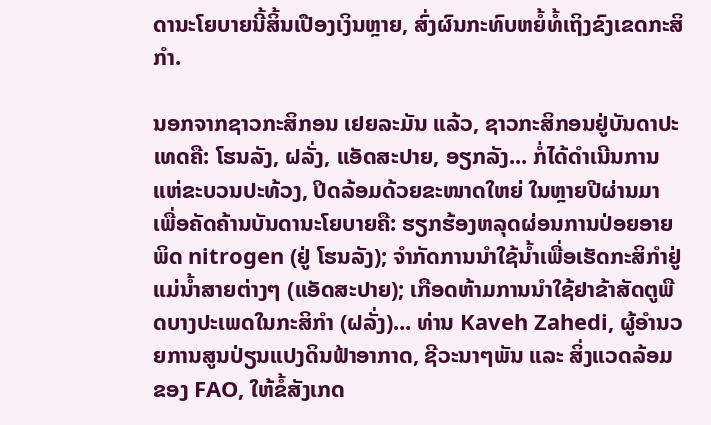ດານະໂຍບາຍນີ້ສິ້ນເປືອງເງິນຫຼາຍ, ສົ່ງຜົນກະທົບຫຍໍ້ທໍ້ເຖິງຂົງເຂດກະສິກຳ.

ນອກຈາກຊາວກະສິກອນ ເຢຍລະມັນ ແລ້ວ, ຊາວກະສິກອນຢູ່ບັນດາປະເທດຄື: ໂຮນລັງ, ຝລັ່ງ, ແອັດສະປາຍ, ອຽກລັງ... ກໍ່ໄດ້ດຳເນີນການແຫ່ຂະບວນປະທ້ວງ, ປິດລ້ອມດ້ວຍຂະໜາດໃຫຍ່ ໃນຫຼາຍປີຜ່ານມາ ເພື່ອຄັດຄ້ານບັນດານະໂຍບາຍຄື: ຮຽກຮ້ອງຫລຸດຜ່ອນການປ່ອຍອາຍພິດ nitrogen (ຢູ່ ໂຮນລັງ); ຈຳກັດການນຳໃຊ້ນ້ຳເພື່ອເຮັດກະສິກຳຢູ່ແມ່ນ້ຳສາຍຕ່າງໆ (ແອັດສະປາຍ); ເກືອດຫ້າມການນຳໃຊ້ຢາຂ້າສັດຕູພືດບາງປະເພດໃນກະສິກຳ (ຝລັ່ງ)... ທ່ານ Kaveh Zahedi, ຜູ້ອຳນວຍການສູນປ່ຽນແປງດິນຟ້າອາກາດ, ຊີວະນາໆພັນ ແລະ ສິ່ງແວດລ້ອມ ຂອງ FAO, ໃຫ້ຂໍ້ສັງເກດ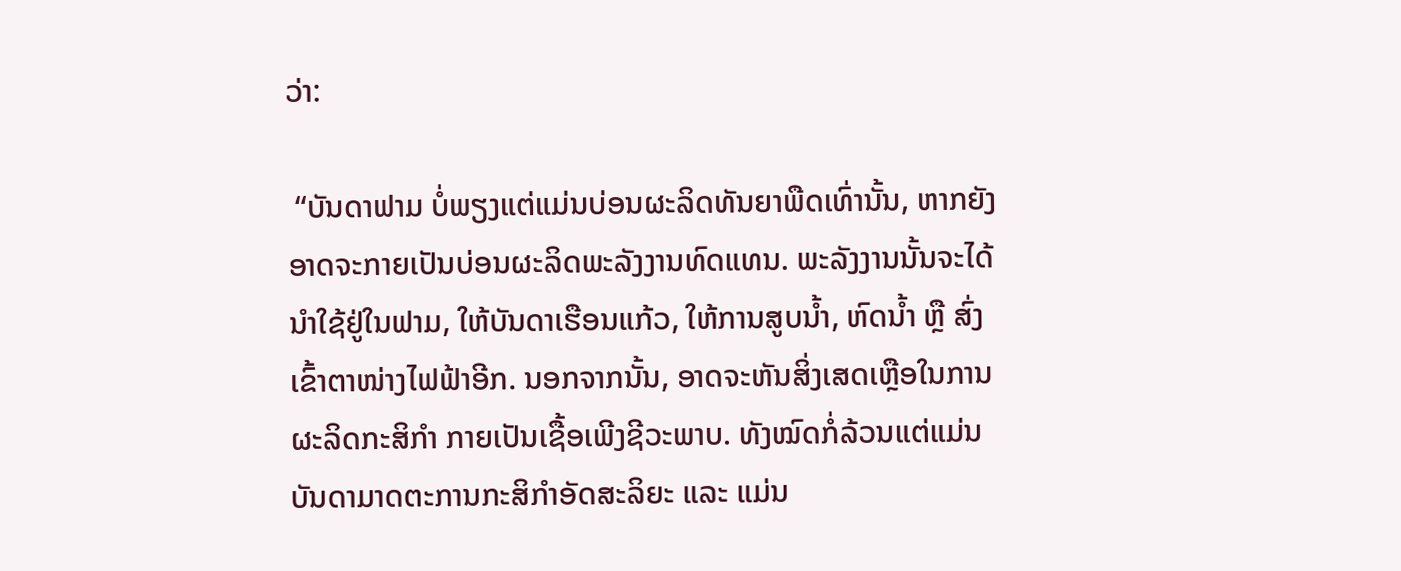ວ່າ:

 “ບັນດາຟາມ ບໍ່ພຽງແຕ່ແມ່ນບ່ອນຜະລິດທັນຍາພືດເທົ່ານັ້ນ, ຫາກຍັງອາດຈະກາຍເປັນບ່ອນຜະລິດພະລັງງານທົດແທນ. ພະລັງງານນັ້ນຈະໄດ້ນຳໃຊ້ຢູ່ໃນຟາມ, ໃຫ້ບັນດາເຮືອນແກ້ວ, ໃຫ້ການສູບນ້ຳ, ຫົດນ້ຳ ຫຼື ສົ່ງເຂົ້າຕາໜ່າງໄຟຟ້າອີກ. ນອກຈາກນັ້ນ, ອາດຈະຫັນສິ່ງເສດເຫຼືອໃນການຜະລິດກະສິກຳ ກາຍເປັນເຊື້ອເພີງຊີວະພາບ. ທັງໝົດກໍ່ລ້ວນແຕ່ແມ່ນບັນດາມາດຕະການກະສິກຳອັດສະລິຍະ ແລະ ແມ່ນ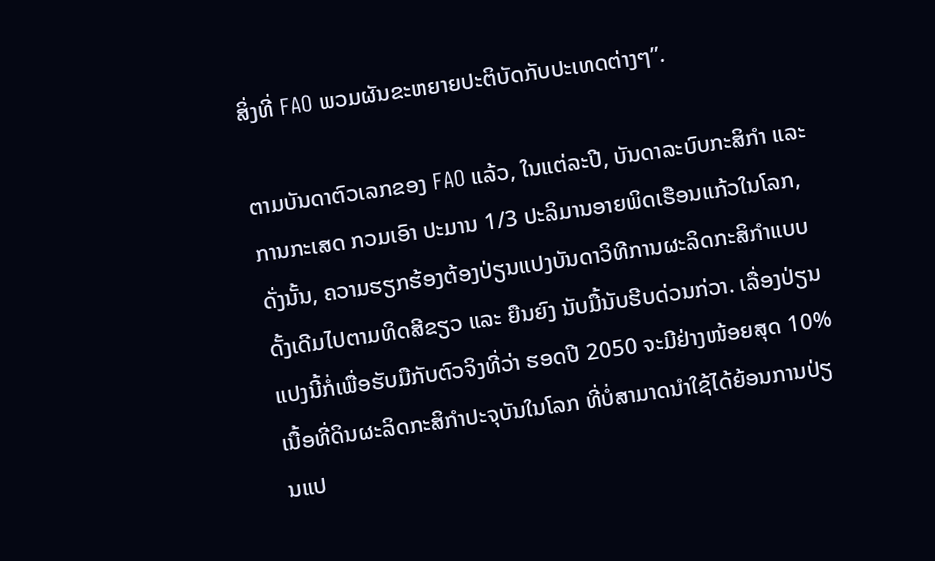ສິ່ງທີ່ FAO ພວມຜັນຂະຫຍາຍປະຕິບັດກັບປະເທດຕ່າງໆ”.

ຕາມບັນດາຕົວເລກຂອງ FAO ແລ້ວ, ໃນແຕ່ລະປີ, ບັນດາລະບົບກະສິກຳ ແລະ ການກະເສດ ກວມເອົາ ປະມານ 1/3 ປະລິມານອາຍພິດເຮືອນແກ້ວໃນໂລກ, ດັ່ງນັ້ນ, ຄວາມຮຽກຮ້ອງຕ້ອງປ່ຽນແປງບັນດາວິທີການຜະລິດກະສິກຳແບບດັ້ງເດີມໄປຕາມທິດສີຂຽວ ແລະ ຍືນຍົງ ນັບມື້ນັບຮີບດ່ວນກ່ວາ. ເລື່ອງປ່ຽນແປງນີ້ກໍ່ເພື່ອຮັບມືກັບຕົວຈິງທີ່ວ່າ ຮອດປີ 2050 ຈະມີຢ່າງໜ້ອຍສຸດ 10% ເນື້ອທີ່ດິນຜະລິດກະສິກຳປະຈຸບັນໃນໂລກ ທີ່ບໍ່ສາມາດນຳໃຊ້ໄດ້ຍ້ອນການປ່ຽນແປ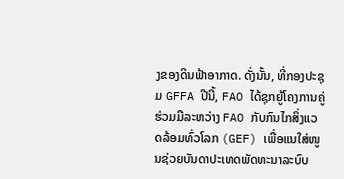ງຂອງດິນຟ້າອາກາດ. ດັ່ງນັ້ນ, ທີ່ກອງປະຊຸມ GFFA ປີນີ້, FAO ໄດ້ຊຸກຍູ້ໂຄງການຄູ່ຮ່ວມມືລະຫວ່າງ FAO ກັບກົນໄກສິ່ງແວດລ້ອມທົ່ວໂລກ (GEF) ເພື່ອແນໃສ່ໜູນຊ່ວຍບັນດາປະເທດພັດທະນາລະບົບ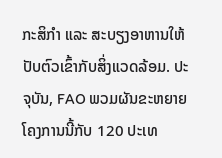ກະສິກຳ ແລະ ສະບຽງອາຫານໃຫ້ປັບຕົວເຂົ້າກັບສິ່ງແວດລ້ອມ. ປະຈຸບັນ, FAO ພວມຜັນຂະຫຍາຍໂຄງການນີ້ກັບ 120 ປະເທ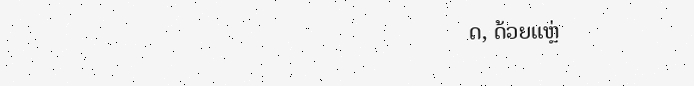ດ, ດ້ວຍແຫຼ່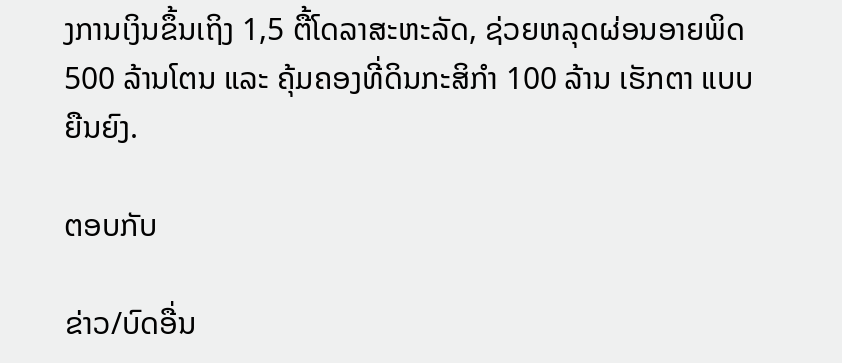ງການເງິນຂຶ້ນເຖິງ 1,5 ຕື້ໂດລາສະຫະລັດ, ຊ່ວຍຫລຸດຜ່ອນອາຍພິດ 500 ລ້ານໂຕນ ແລະ ຄຸ້ມຄອງທີ່ດິນກະສິກຳ 100 ລ້ານ ເຮັກຕາ ແບບຍືນຍົງ.

ຕອບກັບ

ຂ່າວ/ບົດອື່ນ